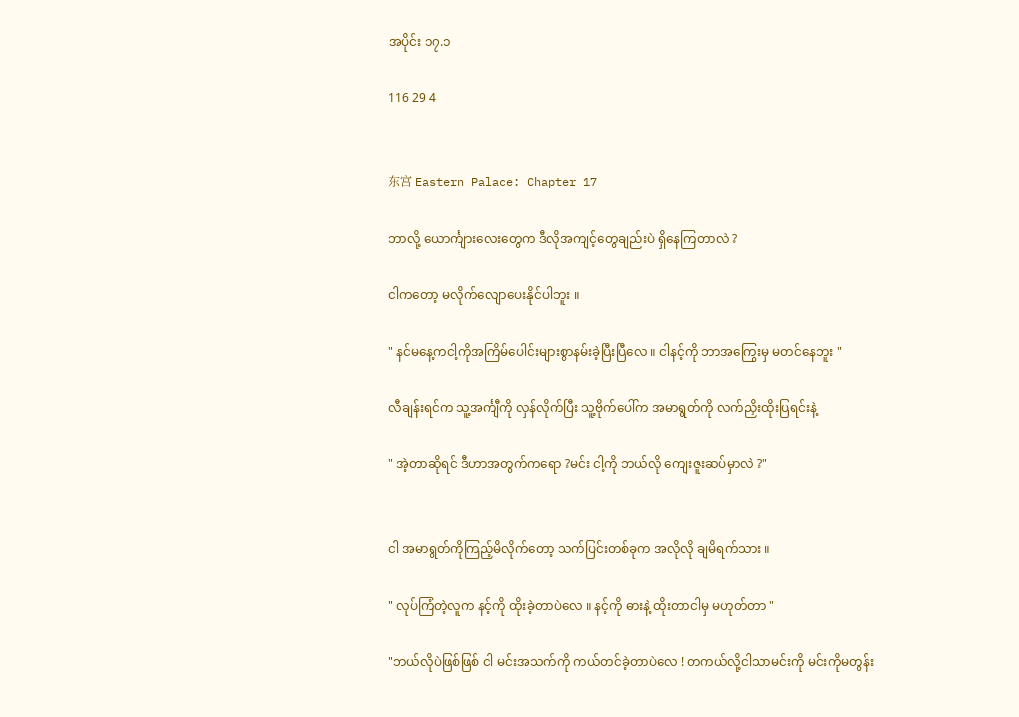အပိုင်း ၁၇.၁

116 29 4


东宫 Eastern Palace: Chapter 17

ဘာလို့ ယောင်္ကျားလေးတွေက ဒီလိုအကျင့်တွေချည်းပဲ ရှိနေကြတာလဲ ?

ငါကတော့ မလိုက်လျောပေးနိုင်ပါဘူး ။

" နင်မနေ့ကငါ့ကိုအကြိမ်ပေါင်းများစွာနမ်းခဲ့ပြီးပြီလေ ။ ငါနင့်ကို ဘာအကြွေးမှ မတင်နေဘူး "

လီချန်းရင်က သူ့အင်္ကျီကို လှန်လိုက်ပြီး သူ့ဗိုက်ပေါ်က အမာရွတ်ကို လက်ညှိးထိုးပြရင်းနဲ့

" အဲ့တာဆိုရင် ဒီဟာအတွက်ကရော ?မင်း ငါ့ကို ဘယ်လို ကျေးဇူးဆပ်မှာလဲ ?"


ငါ အမာရွတ်ကိုကြည့်မိလိုက်တော့ သက်ပြင်းတစ်ခုက အလိုလို ချမိရက်သား ။

" လုပ်ကြံတဲ့လူက နင့်ကို ထိုးခဲ့တာပဲလေ ။ နင့်ကို ဓားနဲ့ ထိုးတာငါမှ မဟုတ်တာ "

"ဘယ်လိုပဲဖြစ်ဖြစ် ငါ မင်းအသက်ကို ကယ်တင်ခဲ့တာပဲလေ ! တကယ်လို့ငါသာမင်းကို မင်းကိုမတွန်း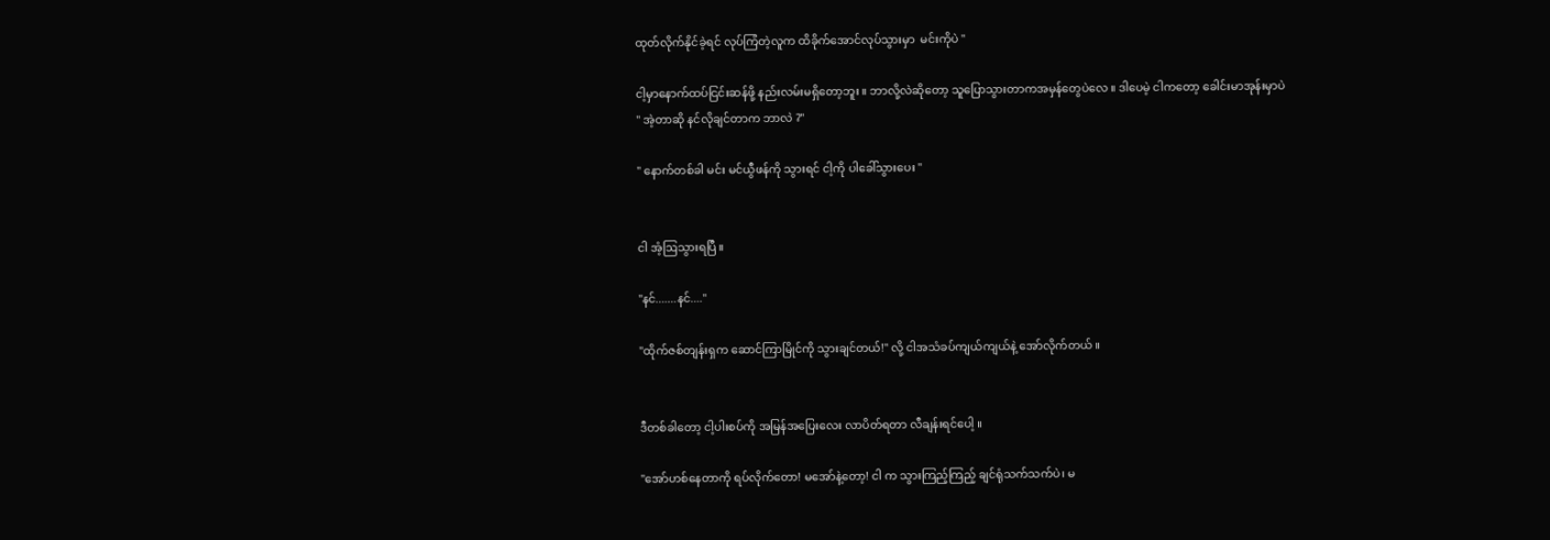ထုတ်လိုက်နိုင်ခဲ့ရင် လုပ်ကြံတဲ့လူက ထိခိုက်အောင်လုပ်သွားမှာ  မင်းကိုပဲ "

ငါ့မှာနောက်ထပ်ငြင်းဆန်ဖို့ နည်းလမ်းမရှိတော့ဘူး ။ ဘာလို့လဲဆိုတော့ သူပြောသွားတာကအမှန်တွေပဲလေ ။ ဒါပေမဲ့ ငါကတော့ ခေါင်းမာအုန်းမှာပဲ
" အဲ့တာဆို နင်လိုချင်တာက ဘာလဲ ?"

" နောက်တစ်ခါ မင်း မင်ယွီဖန်ကို သွားရင် ငါ့ကို ပါခေါ်သွားပေး "


ငါ အံ့ဩသွားရပြီ ။

"နင်.......နင်...."

"ထိုက်ဇစ်တျန်းရှက ဆောင်ကြာမြိုင်ကို သွားချင်တယ်!" လို့ ငါအသံခပ်ကျယ်ကျယ်နဲ့ အော်လိုက်တယ် ။


ဒီတစ်ခါတော့ ငါ့ပါးစပ်ကို အမြန်အပြေးလေး လာပိတ်ရတာ လီချန်းရင်ပေါ့ ။

"အော်ဟစ်နေတာကို ရပ်လိုက်တော! မအော်နဲ့တော့! ငါ က သွားကြည့်ကြည့် ချင်ရုံသက်သက်ပဲ၊ မ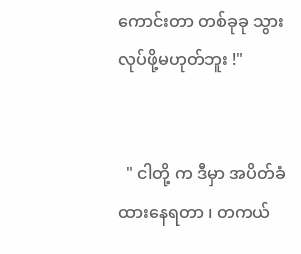ကောင်းတာ တစ်ခုခု သွားလုပ်ဖို့မဟုတ်ဘူး !"


  " ငါတို့ က ဒီမှာ အပိတ်ခံထားနေရတာ ၊ တကယ်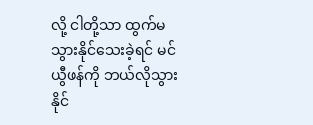လို့ ငါတို့သာ ထွက်မသွားနိုင်သေးခဲ့ရင် မင်ယွီဖန်ကို ဘယ်လိုသွားနိုင်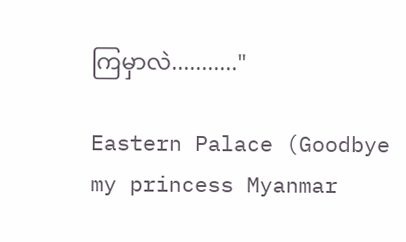ကြမှာလဲ..........."

Eastern Palace (Goodbye my princess Myanmar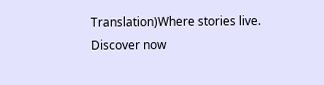Translation)Where stories live. Discover now